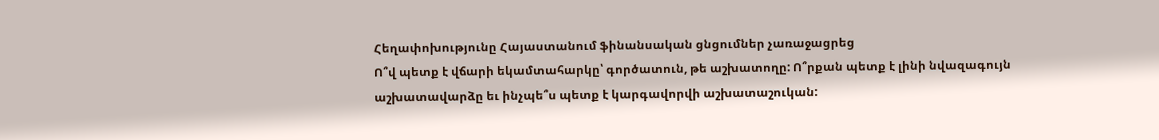Հեղափոխությունը Հայաստանում ֆինանսական ցնցումներ չառաջացրեց
Ո՞վ պետք է վճարի եկամտահարկը՝ գործատուն, թե աշխատողը: Ո՞րքան պետք է լինի նվազագույն աշխատավարձը եւ ինչպե՞ս պետք է կարգավորվի աշխատաշուկան: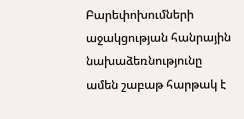Բարեփոխումների աջակցության հանրային նախաձեռնությունը ամեն շաբաթ հարթակ է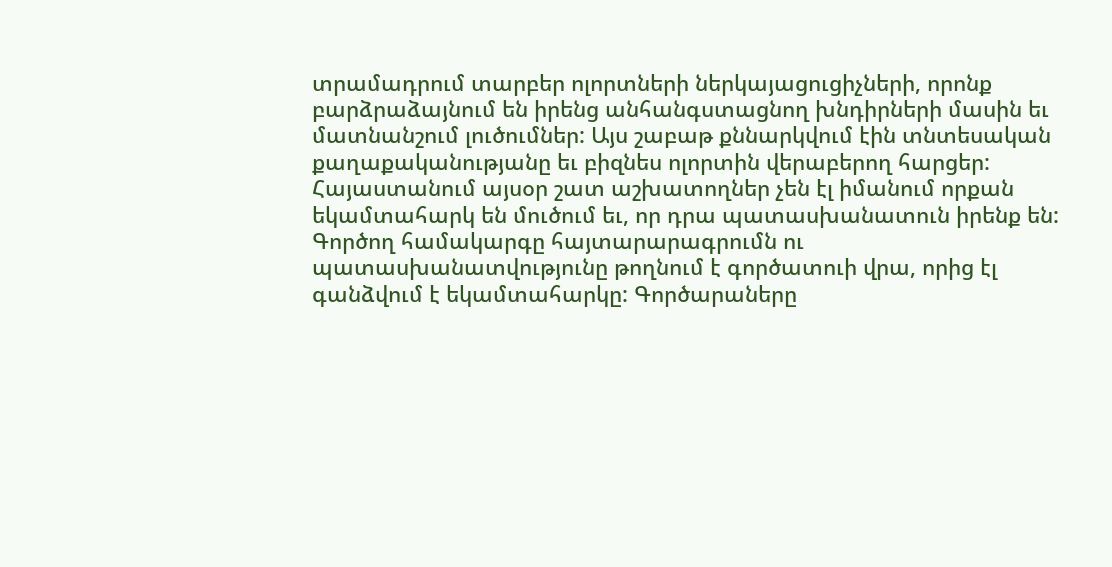տրամադրում տարբեր ոլորտների ներկայացուցիչների, որոնք բարձրաձայնում են իրենց անհանգստացնող խնդիրների մասին եւ մատնանշում լուծումներ: Այս շաբաթ քննարկվում էին տնտեսական քաղաքականությանը եւ բիզնես ոլորտին վերաբերող հարցեր:
Հայաստանում այսօր շատ աշխատողներ չեն էլ իմանում որքան եկամտահարկ են մուծում եւ, որ դրա պատասխանատուն իրենք են: Գործող համակարգը հայտարարագրումն ու պատասխանատվությունը թողնում է գործատուի վրա, որից էլ գանձվում է եկամտահարկը: Գործարաները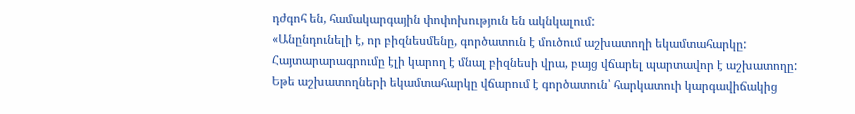դժգոհ են, համակարգային փոփոխություն են ակնկալում:
«Անընդունելի է, որ բիզնեսմենը, գործատուն է մուծում աշխատողի եկամտահարկը: Հայտարարագրումը էլի կարող է մնալ բիզնեսի վրա, բայց վճարել պարտավոր է աշխատողը: Եթե աշխատողների եկամտահարկը վճարում է գործատուն՝ հարկատուի կարգավիճակից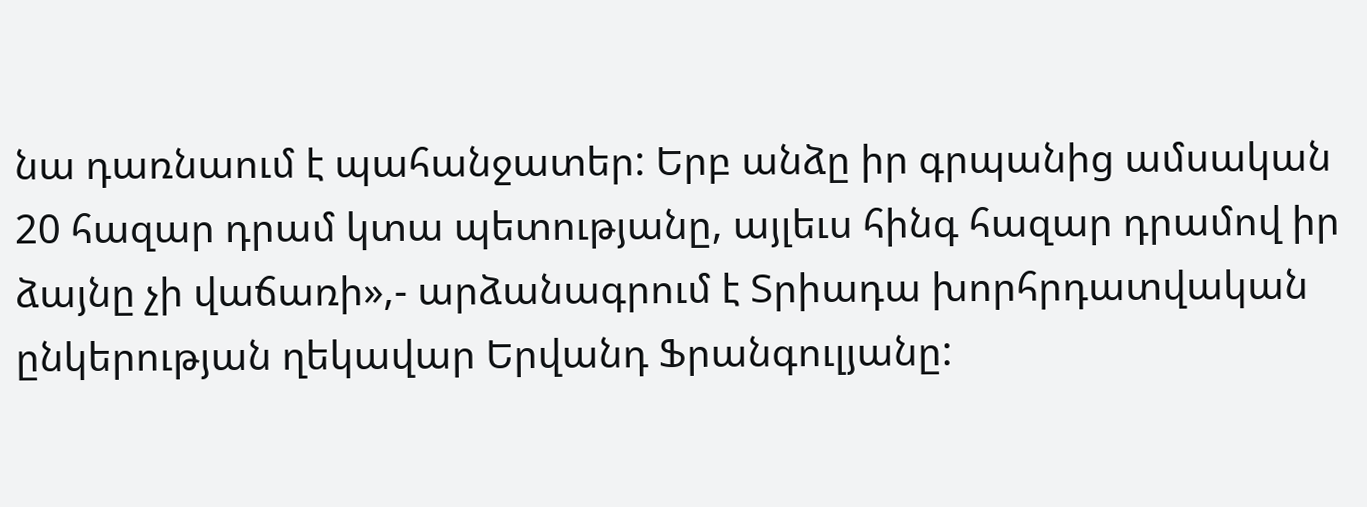նա դառնաում է պահանջատեր: Երբ անձը իր գրպանից ամսական 20 հազար դրամ կտա պետությանը, այլեւս հինգ հազար դրամով իր ձայնը չի վաճառի»,- արձանագրում է Տրիադա խորհրդատվական ընկերության ղեկավար Երվանդ Ֆրանգուլյանը: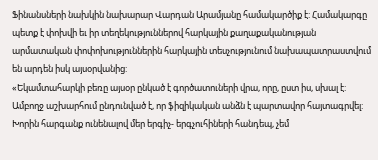Ֆինանսների նախկին նախարար Վարդան Արամյանը համակարծիք է: Համակարգը պետք է փոխվի եւ իր տեղեկություններով հարկային քաղաքականության արմատական փոփոխություններին հարկային տեսչությունում նախապատրաստվում են արդեն իսկ այսօրվանից:
«Եկամտահարկի բեռը այսօր ընկած է գործատուների վրա, որը, ըստ իս, սխալ է: Ամբողջ աշխարհում ընդունված է, որ ֆիզիկական անձն է պարտավոր հայտագրվել: Խորին հարգանք ունենալով մեր երգիչ- երգչուհիների հանդեպ, չեմ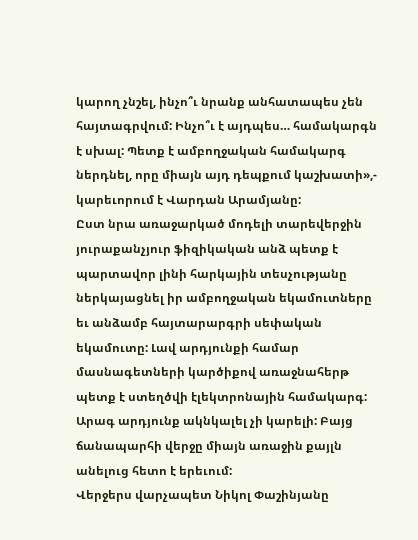կարող չնշել, ինչո՞ւ նրանք անհատապես չեն հայտագրվում: Ինչո՞ւ է այդպես… համակարգն է սխալ: Պետք է ամբողջական համակարգ ներդնել, որը միայն այդ դեպքում կաշխատի»,- կարեւորում է Վարդան Արամյանը:
Ըստ նրա առաջարկած մոդելի տարեվերջին յուրաքանչյուր ֆիզիկական անձ պետք է պարտավոր լինի հարկային տեսչությանը ներկայացնել իր ամբողջական եկամուտները եւ անձամբ հայտարարգրի սեփական եկամուտը: Լավ արդյունքի համար մասնագետների կարծիքով առաջնահերթ պետք է ստեղծվի էլեկտրոնային համակարգ: Արագ արդյունք ակնկալել չի կարելի: Բայց ճանապարհի վերջը միայն առաջին քայլն անելուց հետո է երեւում:
Վերջերս վարչապետ Նիկոլ Փաշինյանը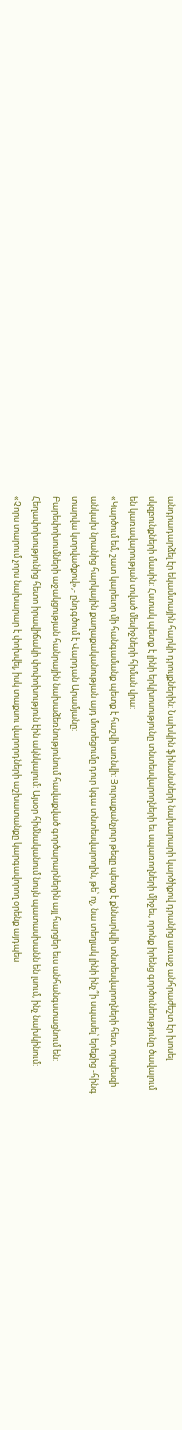անդրադարձել էր եկամտային հարկի դրույքներին: Նախկին ֆինանսների նախարարի կարծիքով դրանից առաջ անհրաժեշտ էր խոսել սկզբունքների մասին: Հստակ պետք է լինի երկխոսությունը տնտեսվարողների եւ սպառողների միջեւ, որոնք իրենց գործունեությունը ծավալում են կառավարության տված մեսիջների հիման վրա:
«Կարծում եմ, շատ կարեւոր մի հանգամանք պետք է հաշվի առնվի: Յուրաքանչյուր թեզը պետք է քննարկվի տնտեսվարողների հետ, որպեսզի անկախ նրանից հարկային քաղաքականության այդ մոտեցումը դուր կգա տնտեսվարողին, թե՝ ոչ, նա տեղյակ լինի ինչ՞ի սպասել՝ երեքից -հինգ տարվա կտրվածքով»,- ընդգծում է Վարդան Արամյանը:
Բարեփոխումների աջակցության հանրային նախաձեռնությունում հավաքված գործարարներին այլ հարցեր եւս անհանգստացնում են: Հեղափոխությունից հետո իրավիճակի փոփոխություն էին ակնկալում: Այսօր հիմնականում նույն պատասխանն են լսում, ինչ նախկինում:
«Չորս տարում չորս նախարար է փոխվել, իսկ տաքսու վարորդների աշխատանքը կարգավորող օրենք այդպես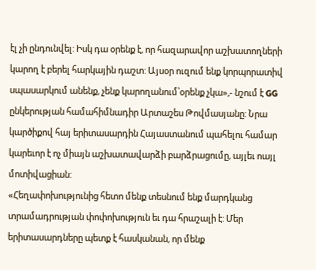էլ չի ընդունվել: Իսկ դա օրենք է, որ հազարավոր աշխատողների կարող է բերել հարկային դաշտ: Այսօր ուզում ենք կորպորատիվ սպասարկում անենք, չենք կարողանում՝օրենք չկա»,- նշում է GG ընկերության համահիմնադիր Արտաշես Թովմասյանը: Նրա կարծիքով հայ երիտասարդին Հայաստանում պահելու համար կարեւոր է ոչ միայն աշխատավարձի բարձրացումը, այլեւ ոայլ մոտիվացիան:
«Հեղափոխությունից հետո մենք տեսնում ենք մարդկանց տրամադրության փոփոխություն եւ դա հրաշալի է: Մեր երիտասարդները պետք է հասկանան, որ մենք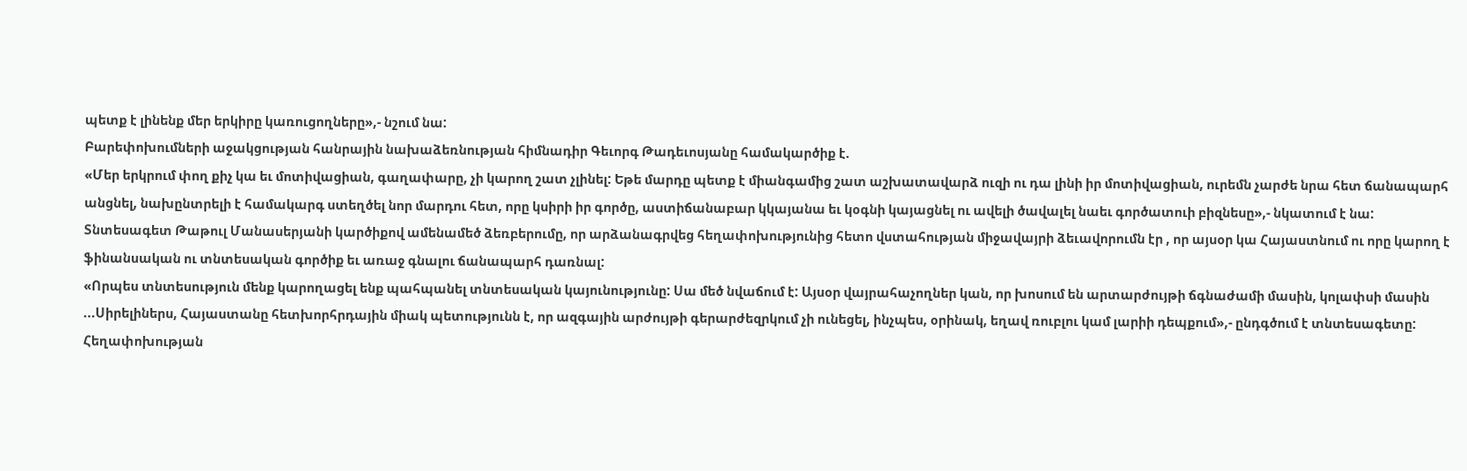պետք է լինենք մեր երկիրը կառուցողները»,- նշում նա:
Բարեփոխումների աջակցության հանրային նախաձեռնության հիմնադիր Գեւորգ Թադեւոսյանը համակարծիք է.
«Մեր երկրում փող քիչ կա եւ մոտիվացիան, գաղափարը, չի կարող շատ չլինել: Եթե մարդը պետք է միանգամից շատ աշխատավարձ ուզի ու դա լինի իր մոտիվացիան, ուրեմն չարժե նրա հետ ճանապարհ անցնել, նախընտրելի է համակարգ ստեղծել նոր մարդու հետ, որը կսիրի իր գործը, աստիճանաբար կկայանա եւ կօգնի կայացնել ու ավելի ծավալել նաեւ գործատուի բիզնեսը»,- նկատում է նա:
Տնտեսագետ Թաթուլ Մանասերյանի կարծիքով ամենամեծ ձեռբերումը, որ արձանագրվեց հեղափոխությունից հետո վստահության միջավայրի ձեւավորումն էր , որ այսօր կա Հայաստնում ու որը կարող է ֆինանսական ու տնտեսական գործիք եւ առաջ գնալու ճանապարհ դառնալ:
«Որպես տնտեսություն մենք կարողացել ենք պահպանել տնտեսական կայունությունը: Սա մեծ նվաճում է: Այսօր վայրահաչողներ կան, որ խոսում են արտարժույթի ճգնաժամի մասին, կոլափսի մասին ...Սիրելիներս, Հայաստանը հետխորհրդային միակ պետությունն է, որ ազգային արժույթի գերարժեզրկում չի ունեցել, ինչպես, օրինակ, եղավ ռուբլու կամ լարիի դեպքում»,- ընդգծում է տնտեսագետը:
Հեղափոխության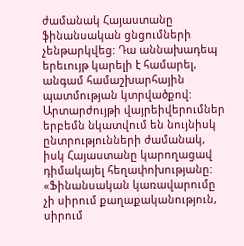ժամանակ Հայաստանը ֆինանսական ցնցումների չենթարկվեց: Դա աննախադեպ երեւույթ կարելի է համարել, անգամ համաշխարհային պատմության կտրվածքով: Արտարժույթի վայրեիվերումներ երբեմն նկատվում են նույնիսկ ընտրությունների ժամանակ, իսկ Հայաստանը կարողացավ դիմակայել հեղափոխությանը:
«Ֆինանսական կառավարումը չի սիրում քաղաքականություն, սիրում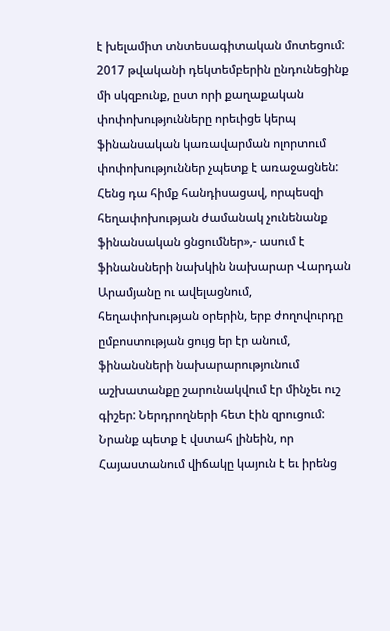է խելամիտ տնտեսագիտական մոտեցում: 2017 թվականի դեկտեմբերին ընդունեցինք մի սկզբունք, ըստ որի քաղաքական փոփոխությունները որեւիցե կերպ ֆինանսական կառավարման ոլորտում փոփոխություններ չպետք է առաջացնեն: Հենց դա հիմք հանդիսացավ, որպեսզի հեղափոխության ժամանակ չունենանք ֆինանսական ցնցումներ»,- ասում է ֆինանսների նախկին նախարար Վարդան Արամյանը ու ավելացնում, հեղափոխության օրերին, երբ ժողովուրդը ըմբոստության ցույց եր էր անում, ֆինանսների նախարարությունում աշխատանքը շարունակվում էր մինչեւ ուշ գիշեր: Ներդրողների հետ էին զրուցում: Նրանք պետք է վստահ լինեին, որ Հայաստանում վիճակը կայուն է եւ իրենց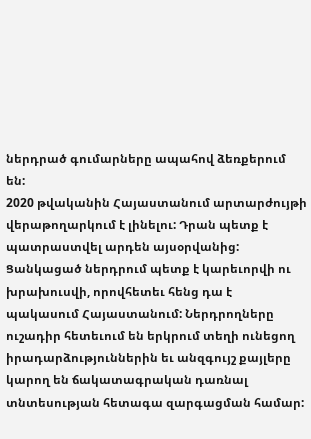ներդրած գումարները ապահով ձեռքերում են:
2020 թվականին Հայաստանում արտարժույթի վերաթողարկում է լինելու: Դրան պետք է պատրաստվել արդեն այսօրվանից: Ցանկացած ներդրում պետք է կարեւորվի ու խրախուսվի, որովհետեւ հենց դա է պակասում Հայաստանում: Ներդրողները ուշադիր հետեւում են երկրում տեղի ունեցող իրադարձություններին եւ անզգույշ քայլերը կարող են ճակատագրական դառնալ տնտեսության հետագա զարգացման համար: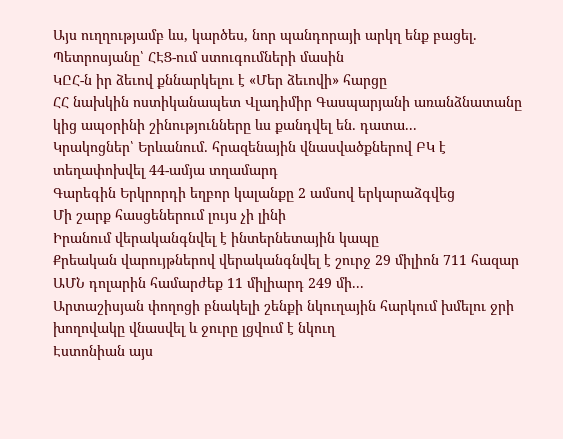Այս ուղղությամբ ևս, կարծես, նոր պանդորայի արկղ ենք բացել. Պետրոսյանը՝ ՀԷՑ-ում ստուգումների մասին
ԿԸՀ-ն իր ձեւով քննարկելու է «Մեր ձեւովի» հարցը
ՀՀ նախկին ոստիկանապետ Վլադիմիր Գասպարյանի առանձնատանը կից ապօրինի շինությունները ևս քանդվել են․ դատա...
Կրակոցներ՝ Երևանում․ հրազենային վնասվածքներով ԲԿ է տեղափոխվել 44-ամյա տղամարդ
Գարեգին Երկրորդի եղբոր կալանքը 2 ամսով երկարաձգվեց
Մի շարք հասցեներում լույս չի լինի
Իրանում վերականգնվել է ինտերնետային կապը
Քրեական վարույթներով վերականգնվել է շուրջ 29 միլիոն 711 հազար ԱՄՆ դոլարին համարժեք 11 միլիարդ 249 մի...
Արտաշիսյան փողոցի բնակելի շենքի նկուղային հարկում խմելու ջրի խողովակը վնասվել և ջուրը լցվում է նկուղ
Էստոնիան այս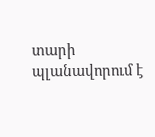տարի պլանավորում է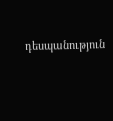դեսպանություն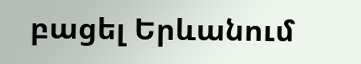բացել Երևանում